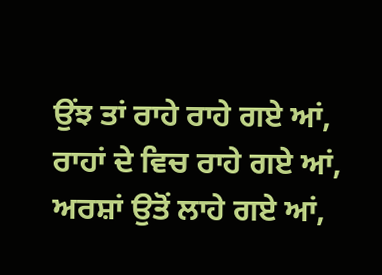ਉਂਝ ਤਾਂ ਰਾਹੇ ਰਾਹੇ ਗਏ ਆਂ,
ਰਾਹਾਂ ਦੇ ਵਿਚ ਰਾਹੇ ਗਏ ਆਂ,
ਅਰਸ਼ਾਂ ਉਤੋਂ ਲਾਹੇ ਗਏ ਆਂ,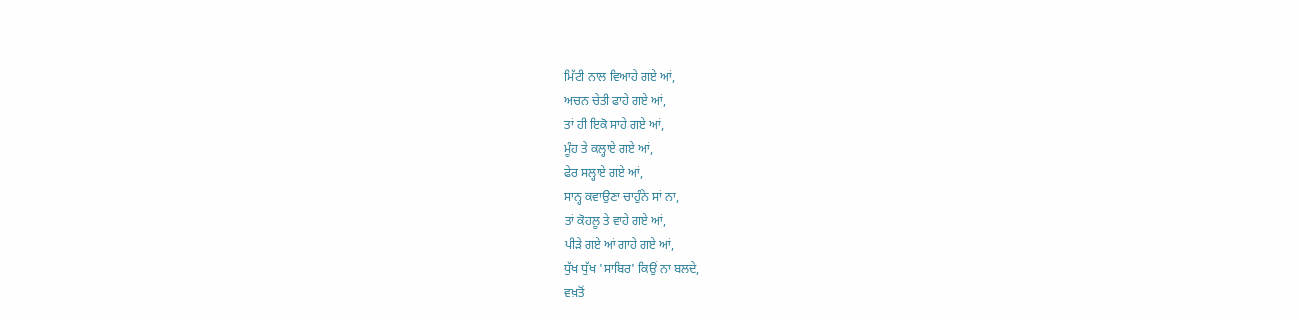ਮਿੱਟੀ ਨਾਲ ਵਿਆਹੇ ਗਏ ਆਂ,
ਅਚਨ ਚੇਤੀ ਫਾਹੇ ਗਏ ਆਂ,
ਤਾਂ ਹੀ ਇਕੋ ਸਾਹੇ ਗਏ ਆਂ,
ਮੂੰਹ ਤੇ ਕਲ੍ਹਾਏ ਗਏ ਆਂ,
ਫੇਰ ਸਲ੍ਹਾਏ ਗਏ ਆਂ,
ਸਾਨ੍ਹ ਕਵਾਉਣਾ ਚਾਹੁੰਨੇ ਸਾਂ ਨਾ,
ਤਾਂ ਕੋਹਲੂ ਤੇ ਵਾਹੇ ਗਏ ਆਂ,
ਪੀੜੇ ਗਏ ਆਂ ਗਾਹੇ ਗਏ ਆਂ,
ਧੁੱਖ ਧੁੱਖ 'ਸਾਬਿਰ' ਕਿਉਂ ਨਾ ਬਲਦੇ,
ਵਖ਼ਤੋਂ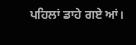ਪਹਿਲਾਂ ਡਾਹੇ ਗਏ ਆਂ।